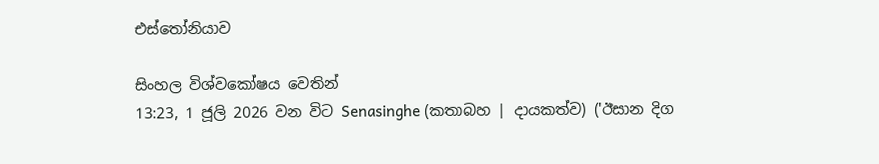එස්තෝනියාව

සිංහල විශ්වකෝෂය වෙතින්
13:23, 1 ජූලි 2026 වන විට Senasinghe (කතාබහ | දායකත්ව) ('ඊසාන දිග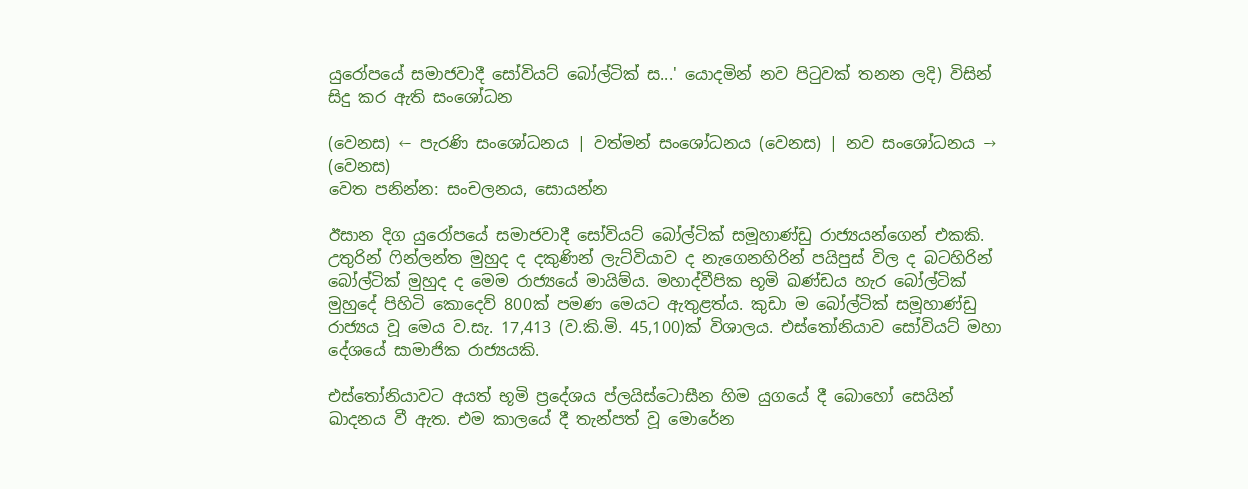යුරෝපයේ සමාජවාදී සෝවියට් බෝල්ටික් ස...' යොදමින් නව පිටුවක් තනන ලදි) විසින් සිදු කර ඇති සංශෝධන

(වෙනස) ← පැරණි සංශෝධනය | වත්මන් සංශෝධනය (වෙනස) | නව සංශෝධනය → (වෙනස)
වෙත පනින්න: සංචලනය, සොයන්න

ඊසාන දිග යුරෝපයේ සමාජවාදී සෝවියට් බෝල්ටික් සමූහාණ්ඩු රාජ්‍යයන්ගෙන් එකකි. උතුරින් ෆින්ලන්ත මුහුද ද දකුණින් ලැට්වියාව ද නැගෙනහිරින් පයිපුස් විල ද බටහිරින් බෝල්ටික් මුහුද ද මෙම රාජ්‍යයේ මායිම්ය. මහාද්වීපික භූමි ඛණ්ඩය හැර බෝල්ටික් මුහුදේ පිහිටි කොදෙව් 800ක් පමණ මෙයට ඇතුළත්ය. කුඩා ම බෝල්ටික් සමූහාණ්ඩු රාජ්‍යය වූ මෙය ව.සැ. 17,413 (ව.කි.මි. 45,100)ක් විශාලය. එස්තෝනියාව සෝවියට් මහා දේශයේ සාමාජික රාජ්‍යයකි.

එස්තෝනියාවට අයත් භූමි ප්‍රදේශය ප්ලයිස්ටොසීන හිම යුගයේ දී බොහෝ සෙයින් ඛාදනය වී ඇත. එම කාලයේ දී තැන්පත් වූ මොරේන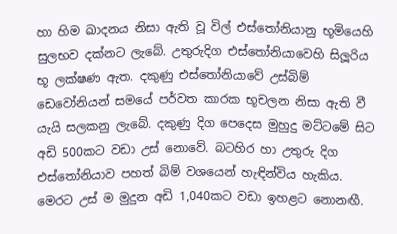හා හිම ඛාදනය නිසා ඇති වූ විල් එස්තෝනියානු භූමියෙහි සුලභව දක්නට ලැබේ. උතුරුදිග එස්තෝනියාවෙහි සිලූරිය භූ ලක්ෂණ ඇත. දකුණු එස්තෝනියාවේ උස්බිම් ඩෙවෝනියන් සමයේ පර්වත කාරක භූචලන නිසා ඇති වී යැයි සලකනු ලැබේ. දකුණු දිග පෙදෙස මුහුදු මට්ටමේ සිට අඩි 500කට වඩා උස් නොවේ. බටහිර හා උතුරු දිග එස්තෝනියාව පහත් බිම් වශයෙන් හැඳින්විය හැකිය. මෙරට උස් ම මුදුන අඩි 1,040කට වඩා ඉහළට නොනඟී.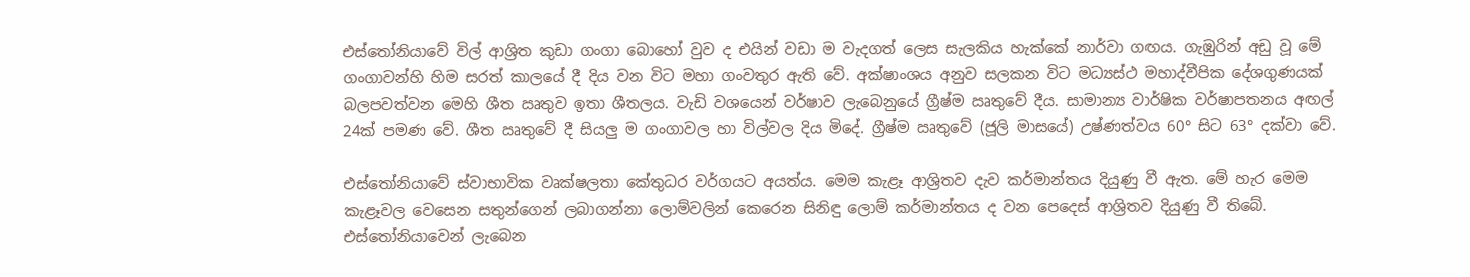එස්තෝනියාවේ විල් ආශ්‍රිත කුඩා ගංගා බොහෝ වුව ද එයින් වඩා ම වැදගත් ලෙස සැලකිය හැක්කේ නාර්වා ගඟය. ගැඹුරින් අඩු වූ මේ ගංගාවන්හි හිම සරත් කාලයේ දී දිය වන විට මහා ගංවතුර ඇති වේ. අක්ෂාංශය අනුව සලකන විට මධ්‍යස්ථ මහාද්වීපික දේශගුණයක් බලපවත්වන මෙහි ශීත ඍතුව ඉතා ශීතලය. වැඩි වශයෙන් වර්ෂාව ලැබෙනුයේ ග්‍රීෂ්ම ඍතුවේ දීය. සාමාන්‍ය වාර්ෂික වර්ෂාපතනය අඟල් 24ක් පමණ වේ. ශීත ඍතුවේ දී සියලු ම ගංගාවල හා විල්වල දිය මිදේ. ග්‍රීෂ්ම ඍතුවේ (ජූලි මාසයේ) උෂ්ණත්වය 60° සිට 63° දක්වා වේ.

එස්තෝනියාවේ ස්වාභාවික වෘක්ෂලතා කේතුධර වර්ගයට අයත්ය. මෙම කැළෑ ආශ්‍රිතව දැව කර්මාන්තය දියුණු වී ඇත. මේ හැර මෙම කැළෑවල වෙසෙන සතුන්ගෙන් ලබාගන්නා ලොම්වලින් කෙරෙන සිනිඳු ලොම් කර්මාන්තය ද වන පෙදෙස් ආශ්‍රිතව දියුණු වී තිබේ. එස්තෝනියාවෙන් ලැබෙන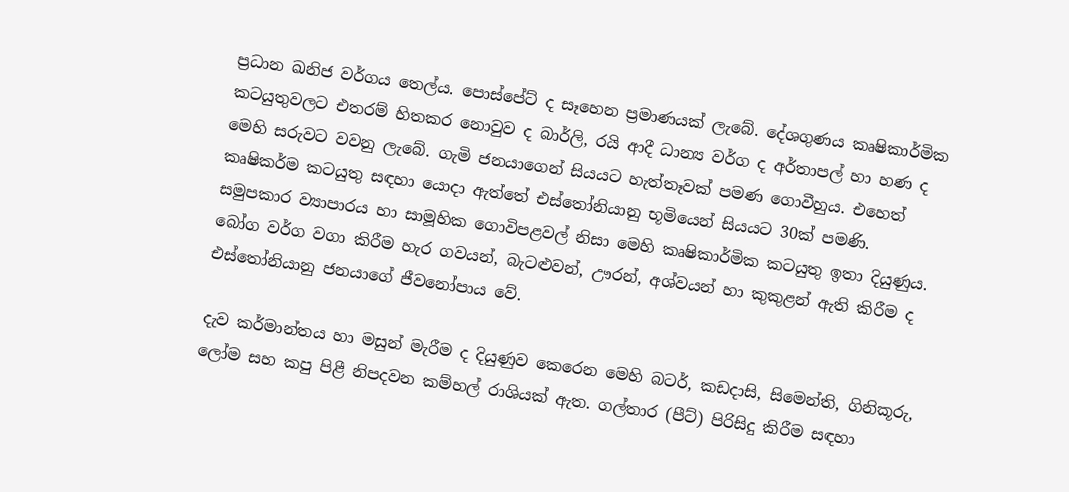ප්‍රධාන ඛනිජ වර්ගය තෙල්ය. පොස්පේට් ද සෑහෙන ප්‍රමාණයක් ලැබේ. දේශගුණය කෘෂිකාර්මික කටයුතුවලට එතරම් හිතකර නොවුව ද බාර්ලි, රයි ආදී ධාන්‍ය වර්ග ද අර්තාපල් හා හණ ද මෙහි සරුවට වවනු ලැබේ. ගැමි ජනයාගෙන් සියයට හැත්තෑවක් පමණ ගොවීහුය. එහෙත් කෘෂිකර්ම කටයුතු සඳහා යොදා ඇත්තේ එස්තෝනියානු භූමියෙන් සියයට 30ක් පමණි. සමුපකාර ව්‍යාපාරය හා සාමූහික ගොවිපළවල් නිසා මෙහි කෘෂිකාර්මික කටයුතු ඉතා දියුණුය. බෝග වර්ග වගා කිරීම හැර ගවයන්, බැටළුවන්, ඌරන්, අශ්වයන් හා කුකුළන් ඇති කිරීම ද එස්තෝනියානු ජනයාගේ ජීවනෝපාය වේ.

දැව කර්මාන්තය හා මසුන් මැරීම ද දියුණුව කෙරෙන මෙහි බටර්, කඩදාසි, සිමෙන්ති, ගිනිකූරු, ලෝම සහ කපු පිළී නිපදවන කම්හල් රාශියක් ඇත. ගල්තාර (පීට්) පිරිසිදු කිරීම සඳහා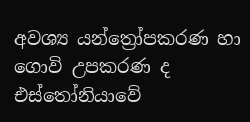අවශ්‍ය යන්ත්‍රෝපකරණ හා ගොවි උපකරණ ද එස්තෝනියාවේ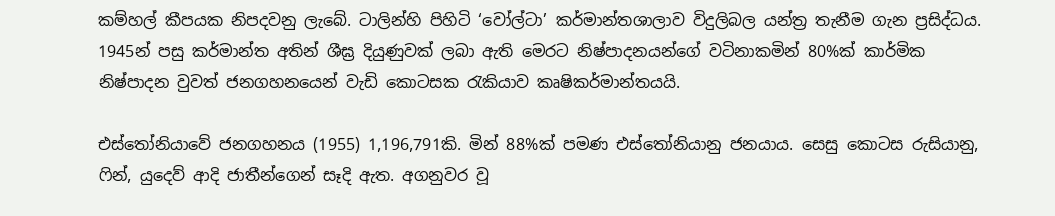කම්හල් කීපයක නිපදවනු ලැබේ. ටාලින්හි පිහිටි ‘වෝල්ටා’ කර්මාන්තශාලාව විදුලිබල යන්ත්‍ර තැනීම ගැන ප්‍රසිද්ධය. 1945න් පසු කර්මාන්ත අතින් ශීඝ්‍ර දියුණුවක් ලබා ඇති මෙරට නිෂ්පාදනයන්ගේ වටිනාකමින් 80%ක් කාර්මික නිෂ්පාදන වුවත් ජනගහනයෙන් වැඩි කොටසක රැකියාව කෘෂිකර්මාන්තයයි.

එස්තෝනියාවේ ජනගහනය (1955) 1,196,791කි. මින් 88%ක් පමණ එස්තෝනියානු ජනයාය. සෙසු කොටස රුසියානු, ෆින්, යුදෙව් ආදි ජාතීන්ගෙන් සෑදි ඇත. අගනුවර වූ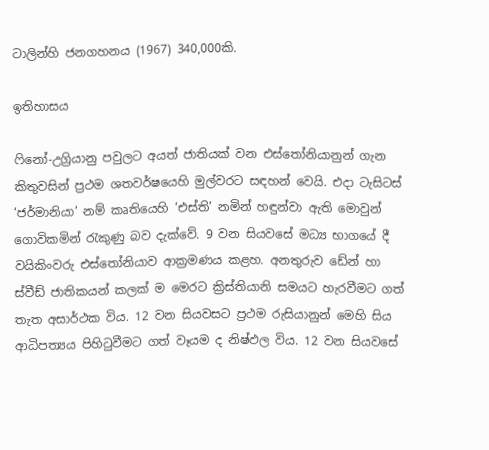ටාලින්හි ජනගහනය (1967) 340,000කි.

ඉතිහාසය

ෆිනෝ-උග්‍රියානු පවුලට අයත් ජාතියක් වන එස්තෝනියානුන් ගැන කිතුවසින් ප්‍රථම ශතවර්ෂයෙහි මුල්වරට සඳහන් වෙයි. එදා ටැසිටස් ‘ජර්මානියා’ නම් කෘතියෙහි ‘එස්ති’ නමින් හඳුන්වා ඇති මොවුන් ගොවිකමින් රැකුණු බව දැක්වේ. 9 වන සියවසේ මධ්‍ය භාගයේ දී වයිකිංවරු එස්තෝනියාව ආක්‍රමණය කළහ. අනතුරුව ඩේන් හා ස්වීඩ් ජාතිකයන් කලක් ම මෙරට ක්‍රිස්තියානි සමයට හැරවීමට ගත් තැත අසාර්ථක විය. 12 වන සියවසට ප්‍රථම රුසියානුන් මෙහි සිය ආධිපත්‍යය පිහිටුවීමට ගත් වෑයම ද නිෂ්ඵල විය. 12 වන සියවසේ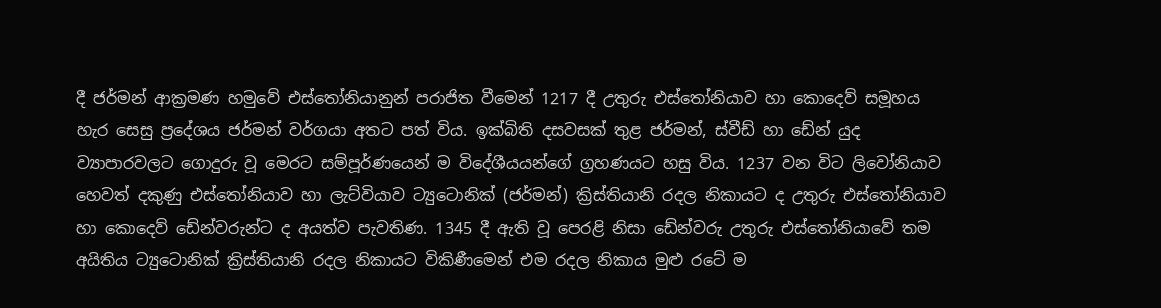දී ජර්මන් ආක්‍රමණ හමුවේ එස්තෝනියානුන් පරාජිත වීමෙන් 1217 දී උතුරු එස්තෝනියාව හා කොදෙව් සමූහය හැර සෙසු ප්‍රදේශය ජර්මන් වර්ගයා අතට පත් විය. ඉක්බිති දසවසක් තුළ ජර්මන්, ස්වීඩ් හා ඩේන් යුද ව්‍යාපාරවලට ගොදුරු වූ මෙරට සම්පූර්ණයෙන් ම විදේශීයයන්ගේ ග්‍රහණයට හසු විය. 1237 වන විට ලිවෝනියාව හෙවත් දකුණු එස්තෝනියාව හා ලැට්වියාව ට්‍යුටොනික් (ජර්මන්) ක්‍රිස්තියානි රදල නිකායට ද උතුරු එස්තෝනියාව හා කොදෙව් ඩේන්වරුන්ට ද අයත්ව පැවතිණ. 1345 දී ඇති වූ පෙරළි නිසා ඩේන්වරු උතුරු එස්තෝනියාවේ තම අයිතිය ට්‍යුටොනික් ක්‍රිස්තියානි රදල නිකායට විකිණීමෙන් එම රදල නිකාය මුළු රටේ ම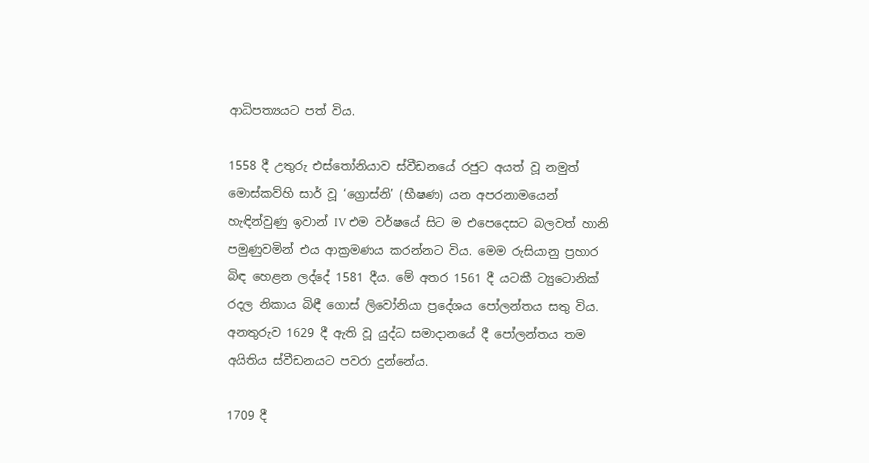ආධිපත්‍යයට පත් විය.

1558 දී උතුරු එස්තෝනියාව ස්වීඩනයේ රජුට අයත් වූ නමුත් මොස්කව්හි සාර් වූ ‘ග්‍රොස්නි’ (භීෂණ) යන අපරනාමයෙන් හැඳින්වුණු ඉවාන් IV එම වර්ෂයේ සිට ම එපෙදෙසට බලවත් හානි පමුණුවමින් එය ආක්‍රමණය කරන්නට විය. මෙම රුසියානු ප්‍රහාර බිඳ හෙළන ලද්දේ 1581 දීය. මේ අතර 1561 දී යටකී ට්‍යුටොනික් රදල නිකාය බිඳී ගොස් ලිවෝනියා ප්‍රදේශය පෝලන්තය සතු විය. අනතුරුව 1629 දී ඇති වූ යුද්ධ සමාදානයේ දී පෝලන්තය තම අයිතිය ස්වීඩනයට පවරා දුන්නේය.

1709 දී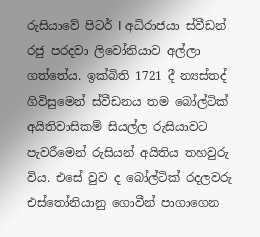රුසියාවේ පිටර් I අධිරාජයා ස්වීඩන් රජු පරදවා ලිවෝනියාව අල්ලා ගත්තේය. ඉක්බිති 1721 දී න්‍යස්තද් ගිවිසුමෙන් ස්වීඩනය තම බෝල්ටික් අයිතිවාසිකම් සියල්ල රුසියාවට පැවරීමෙන් රුසියන් අයිතිය තහවුරු විය. එසේ වුව ද බෝල්ටික් රදලවරු එස්තෝනියානු ගොවීන් පාගාගෙන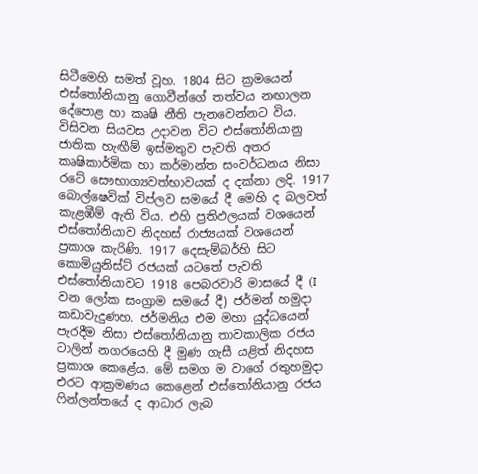සිටීමෙහි සමත් වූහ. 1804 සිට ක්‍රමයෙන් එස්තෝනියානු ගොවීන්ගේ තත්වය නඟාලන දේපොළ හා කෘෂි නීති පැනවෙන්නට විය. විසිවන සියවස උදාවන විට එස්තෝනියානු ජාතික හැඟීම් ඉස්මතුව පැවති අතර කෘෂිකාර්මික හා කර්මාන්ත සංවර්ධනය නිසා රටේ සෞභාග්‍යවත්භාවයක් ද දක්නා ලදි. 1917 බොල්ෂෙවික් විප්ලව සමයේ දී මෙහි ද බලවත් කැළඹීම් ඇති විය. එහි ප්‍රතිඵලයක් වශයෙන් එස්තෝනියාව නිදහස් රාජ්‍යයක් වශයෙන් ප්‍රකාශ කැරිණි. 1917 දෙසැම්බර්හි සිට කොමියුනිස්ට් රජයක් යටතේ පැවති එස්තෝනියාවට 1918 පෙබරවාරි මාසයේ දී (I වන ලෝක සංග්‍රාම සමයේ දී) ජර්මන් හමුදා කඩාවැදුණහ. ජර්මනිය එම මහා යුද්ධයෙන් පැරදීම නිසා එස්තෝනියානු තාවකාලික රජය ටාලින් නගරයෙහි දී මුණ ගැසී යළිත් නිදහස ප්‍රකාශ කෙළේය. මේ සමග ම වාගේ රතුහමුදා එරට ආක්‍රමණය කෙළෙන් එස්තෝනියානු රජය ෆින්ලන්තයේ ද ආධාර ලැබ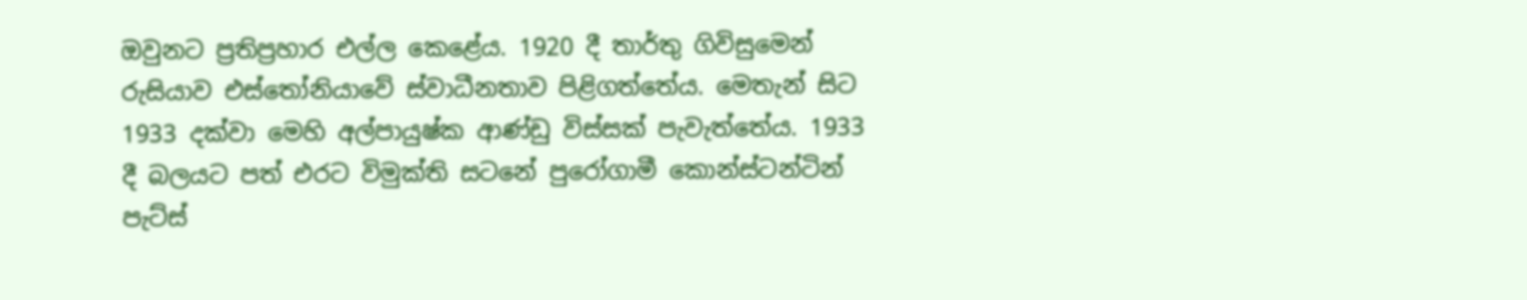ඔවුනට ප්‍රතිප්‍රහාර එල්ල කෙළේය. 1920 දී තාර්තු ගිවිසුමෙන් රුසියාව එස්තෝනියාවේ ස්වාධීනතාව පිළිගත්තේය. මෙතැන් සිට 1933 දක්වා මෙහි අල්පායුෂ්ක ආණ්ඩු විස්සක් පැවැත්තේය. 1933 දී බලයට පත් එරට විමුක්ති සටනේ පුරෝගාමී කොන්ස්ටන්ටින් පැට්ස්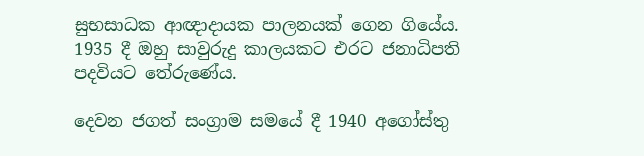සුභසාධක ආඥාදායක පාලනයක් ගෙන ගියේය. 1935 දී ඔහු සාවුරුදු කාලයකට එරට ජනාධිපති පදවියට තේරුණේය.

දෙවන ජගත් සංග්‍රාම සමයේ දී 1940 අගෝස්තු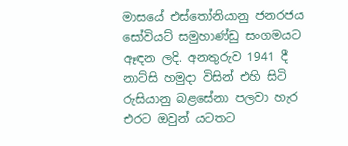මාසයේ එස්තෝනියානු ජනරජය සෝවියට් සමුහාණ්ඩු සංගමයට ඈඳන ලදි. අනතුරුව 1941 දී නාට්සි හමුදා විසින් එහි සිටි රුසියානු බළසේනා පලවා හැර එරට ඔවුන් යටතට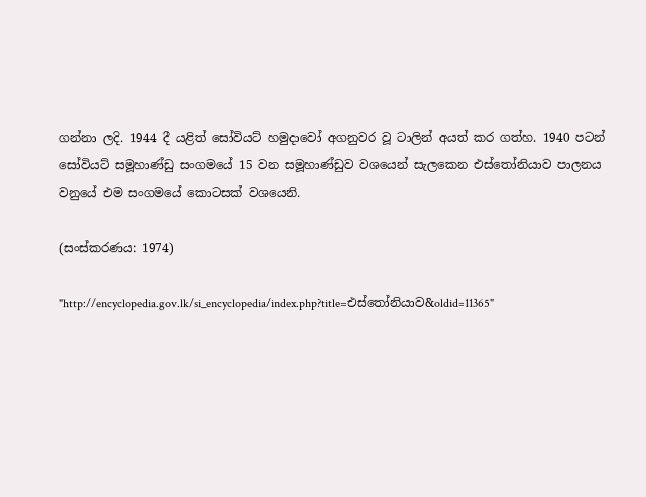ගන්නා ලදි. 1944 දී යළිත් සෝවියට් හමුදාවෝ අගනුවර වූ ටාලින් අයත් කර ගත්හ. 1940 පටන් සෝවියට් සමූහාණ්ඩු සංගමයේ 15 වන සමූහාණ්ඩුව වශයෙන් සැලකෙන එස්තෝනියාව පාලනය වනුයේ එම සංගමයේ කොටසක් වශයෙනි.

(සංස්කරණය: 1974)

"http://encyclopedia.gov.lk/si_encyclopedia/index.php?title=එස්තෝනියාව&oldid=11365"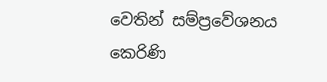වෙතින් සම්ප්‍රවේශනය කෙරිණි